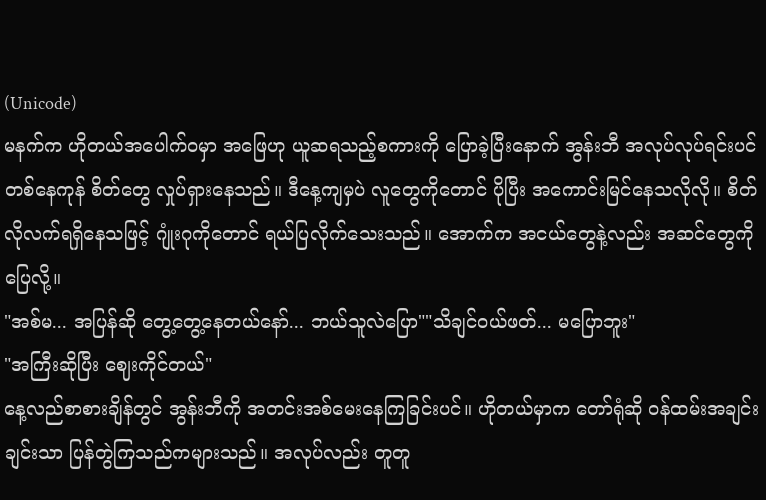(Unicode)
မနက်က ဟိုတယ်အပေါက်ဝမှာ အဖြေဟု ယူဆရသည့်စကားကို ပြောခဲ့ပြီးနောက် အွန်းဘီ အလုပ်လုပ်ရင်းပင် တစ်နေကုန် စိတ်တွေ လှုပ်ရှားနေသည်။ ဒီနေ့ကျမှပဲ လူတွေကိုတောင် ပိုပြီး အကောင်းမြင်နေသလိုလို။ စိတ်လိုလက်ရရှိနေသဖြင့် ဂျုံးဂုကိုတောင် ရယ်ပြလိုက်သေးသည်။ အောက်က အငယ်တွေနဲ့လည်း အဆင်တွေကို ပြေလို့။
"အစ်မ... အပြန်ဆို တွေ့တွေ့နေတယ်နော်... ဘယ်သူလဲပြော""သိချင်ဝယ်ဖတ်... မပြောဘူး"
"အကြီးဆိုပြီး ဈေးကိုင်တယ်"
နေ့လည်စာစားချိန်တွင် အွန်းဘီကို အတင်းအစ်မေးနေကြခြင်းပင်။ ဟိုတယ်မှာက တော်ရုံဆို ဝန်ထမ်းအချင်းချင်းသာ ပြန်တွဲကြသည်ကများသည်။ အလုပ်လည်း တူတူ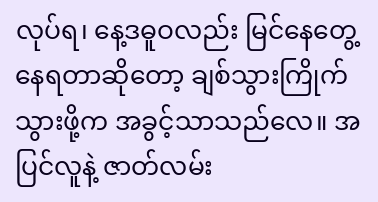လုပ်ရ၊ နေ့ဒဓူဝလည်း မြင်နေတွေ့နေရတာဆိုတော့ ချစ်သွားကြိုက်သွားဖို့က အခွင့်သာသည်လေ။ အပြင်လူနဲ့ ဇာတ်လမ်း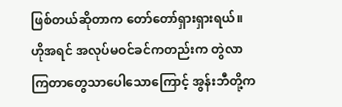ဖြစ်တယ်ဆိုတာက တော်တော်ရှားရှားရယ်။ ဟိုအရင် အလုပ်မဝင်ခင်ကတည်းက တွဲလာကြတာတွေသာပေါသောကြောင့် အွန်းဘီတို့က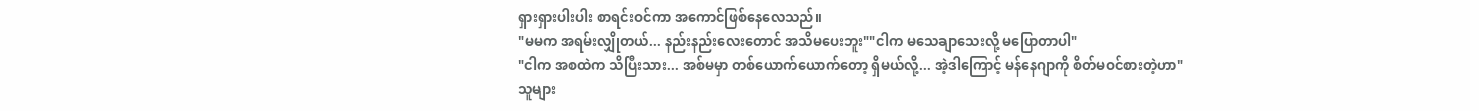ရှားရှားပါးပါး စာရင်းဝင်ကာ အကောင်ဖြစ်နေလေသည်။
"မမက အရမ်းလျှိုတယ်... နည်းနည်းလေးတောင် အသိမပေးဘူး""ငါက မသေချာသေးလို့ မပြောတာပါ"
"ငါက အစထဲက သိပြီးသား... အစ်မမှာ တစ်ယောက်ယောက်တော့ ရှိမယ်လို့... အဲ့ဒါကြောင့် မန်နေဂျာကို စိတ်မဝင်စားတဲ့ဟာ"
သူများ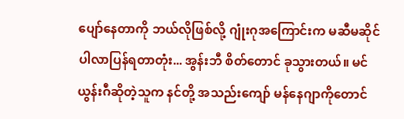ပျော်နေတာကို ဘယ်လိုဖြစ်လို့ ဂျုံးဂုအကြောင်းက မဆီမဆိုင် ပါလာပြန်ရတာတုံး... အွန်းဘီ စိတ်တောင် ခုသွားတယ်။ မင်ယွန်းဂီဆိုတဲ့သူက နင်တို့ အသည်းကျော် မန်နေဂျာကိုတောင်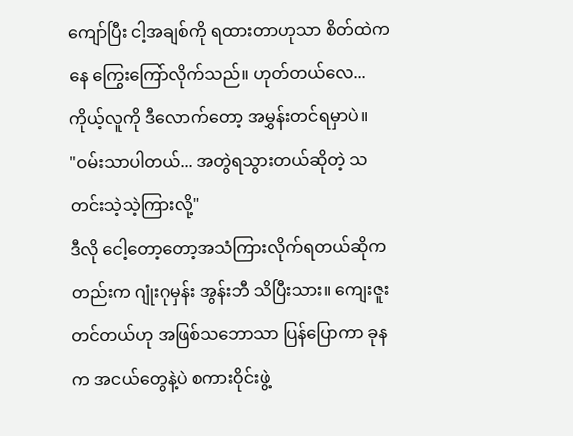ကျော်ပြီး ငါ့အချစ်ကို ရထားတာဟုသာ စိတ်ထဲကနေ ကြွေးကြော်လိုက်သည်။ ဟုတ်တယ်လေ... ကိုယ့်လူကို ဒီလောက်တော့ အမွှန်းတင်ရမှာပဲ။
"ဝမ်းသာပါတယ်... အတွဲရသွားတယ်ဆိုတဲ့ သတင်းသဲ့သဲ့ကြားလို့"
ဒီလို ငေါ့တော့တော့အသံကြားလိုက်ရတယ်ဆိုကတည်းက ဂျုံးဂုမှန်း အွန်းဘီ သိပြီးသား။ ကျေးဇူးတင်တယ်ဟု အဖြစ်သဘောသာ ပြန်ပြောကာ ခုနက အငယ်တွေနဲ့ပဲ စကားဝိုင်းဖွဲ့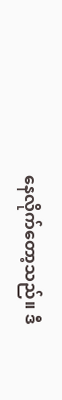နေလိုက်တော့သည်။ ဒီ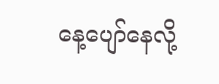နေ့ပျော်နေလို့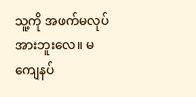သူ့ကို အဖက်မလုပ်အားဘူးလေ။ မကျေနပ်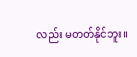လည်း မတတ်နိုင်ဘူး။